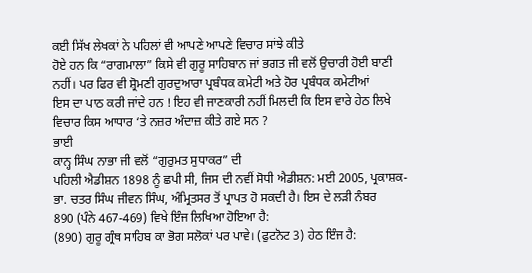ਕਈ ਸਿੱਖ ਲੇਖਕਾਂ ਨੇ ਪਹਿਲਾਂ ਵੀ ਆਪਣੇ ਆਪਣੇ ਵਿਚਾਰ ਸਾਂਝੇ ਕੀਤੇ
ਹੋਏ ਹਨ ਕਿ “ਰਾਗਮਾਲਾ” ਕਿਸੇ ਵੀ ਗੁਰੂ ਸਾਹਿਬਾਨ ਜਾਂ ਭਗਤ ਜੀ ਵਲੋਂ ਉਚਾਰੀ ਹੋਈ ਬਾਣੀ
ਨਹੀਂ। ਪਰ ਫਿਰ ਵੀ ਸ਼੍ਰੋਮਣੀ ਗੁਰਦੁਆਰਾ ਪ੍ਰਬੰਧਕ ਕਮੇਟੀ ਅਤੇ ਹੋਰ ਪ੍ਰਬੰਧਕ ਕਮੇਟੀਆਂ
ਇਸ ਦਾ ਪਾਠ ਕਰੀ ਜਾਂਦੇ ਹਨ ! ਇਹ ਵੀ ਜਾਣਕਾਰੀ ਨਹੀਂ ਮਿਲਦੀ ਕਿ ਇਸ ਵਾਰੇ ਹੇਠ ਲਿਖੇ
ਵਿਚਾਰ ਕਿਸ ਆਧਾਰ ‘ਤੇ ਨਜ਼ਰ ਅੰਦਾਜ਼ ਕੀਤੇ ਗਏ ਸਨ ?
ਭਾਈ
ਕਾਨ੍ਹ ਸਿੰਘ ਨਾਭਾ ਜੀ ਵਲੋਂ “ਗੁਰੁਮਤ ਸੁਧਾਕਰ” ਦੀ
ਪਹਿਲੀ ਐਡੀਸ਼ਨ 1898 ਨੂੰ ਛਪੀ ਸੀ, ਜਿਸ ਦੀ ਨਵੀਂ ਸੋਧੀ ਐਡੀਸ਼ਨ: ਮਈ 2005, ਪ੍ਰਕਾਸ਼ਕ-
ਭਾ. ਚਤਰ ਸਿੰਘ ਜੀਵਨ ਸਿੰਘ, ਅੰਮ੍ਰਿਤਸਰ ਤੋਂ ਪ੍ਰਾਪਤ ਹੋ ਸਕਦੀ ਹੈ। ਇਸ ਦੇ ਲੜੀ ਨੰਬਰ
890 (ਪੰਨੇ 467-469) ਵਿਖੇ ਇੰਜ ਲਿਖਿਆ ਹੋਇਆ ਹੈ:
(890) ਗੁਰੂ ਗ੍ਰੰਥ ਸਾਹਿਬ ਕਾ ਭੋਗ ਸਲੋਕਾਂ ਪਰ ਪਾਵੇ। (ਫੁਟਨੋਟ 3) ਹੇਠ ਇੰਜ ਹੈ: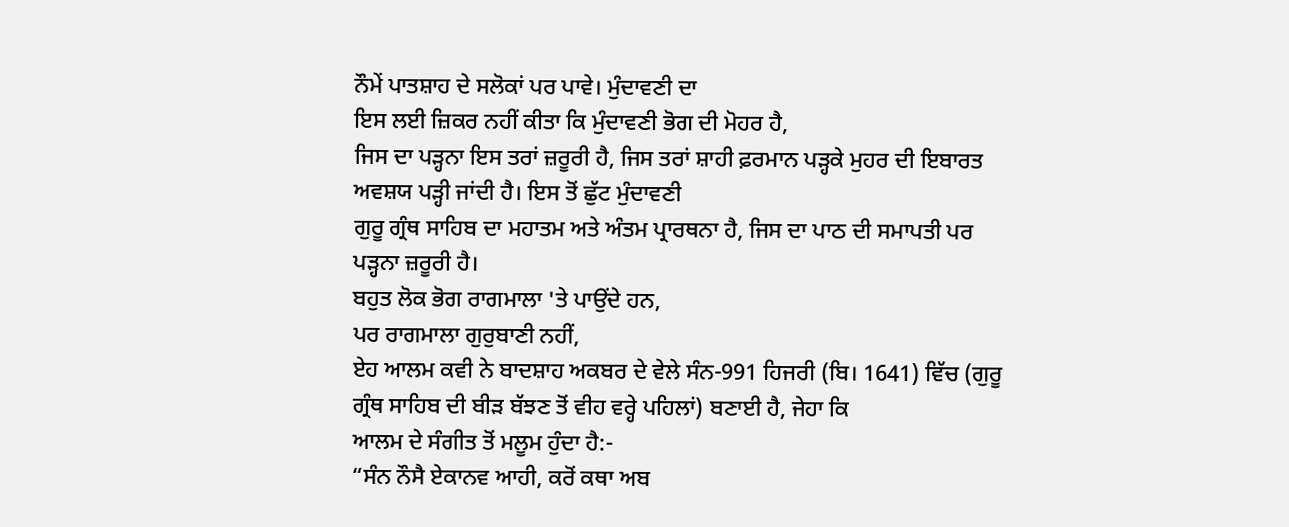ਨੌਮੇਂ ਪਾਤਸ਼ਾਹ ਦੇ ਸਲੋਕਾਂ ਪਰ ਪਾਵੇ। ਮੁੰਦਾਵਣੀ ਦਾ
ਇਸ ਲਈ ਜ਼ਿਕਰ ਨਹੀਂ ਕੀਤਾ ਕਿ ਮੁੰਦਾਵਣੀ ਭੋਗ ਦੀ ਮੋਹਰ ਹੈ,
ਜਿਸ ਦਾ ਪੜ੍ਹਨਾ ਇਸ ਤਰਾਂ ਜ਼ਰੂਰੀ ਹੈ, ਜਿਸ ਤਰਾਂ ਸ਼ਾਹੀ ਫ਼ਰਮਾਨ ਪੜ੍ਹਕੇ ਮੁਹਰ ਦੀ ਇਬਾਰਤ
ਅਵਸ਼ਯ ਪੜ੍ਹੀ ਜਾਂਦੀ ਹੈ। ਇਸ ਤੋਂ ਛੁੱਟ ਮੁੰਦਾਵਣੀ
ਗੁਰੂ ਗ੍ਰੰਥ ਸਾਹਿਬ ਦਾ ਮਹਾਤਮ ਅਤੇ ਅੰਤਮ ਪ੍ਰਾਰਥਨਾ ਹੈ, ਜਿਸ ਦਾ ਪਾਠ ਦੀ ਸਮਾਪਤੀ ਪਰ
ਪੜ੍ਹਨਾ ਜ਼ਰੂਰੀ ਹੈ।
ਬਹੁਤ ਲੋਕ ਭੋਗ ਰਾਗਮਾਲਾ 'ਤੇ ਪਾਉਂਦੇ ਹਨ,
ਪਰ ਰਾਗਮਾਲਾ ਗੁਰੁਬਾਣੀ ਨਹੀਂ,
ਏਹ ਆਲਮ ਕਵੀ ਨੇ ਬਾਦਸ਼ਾਹ ਅਕਬਰ ਦੇ ਵੇਲੇ ਸੰਨ-991 ਹਿਜਰੀ (ਬਿ। 1641) ਵਿੱਚ (ਗੁਰੂ
ਗ੍ਰੰਥ ਸਾਹਿਬ ਦੀ ਬੀੜ ਬੱਝਣ ਤੋਂ ਵੀਹ ਵਰ੍ਹੇ ਪਹਿਲਾਂ) ਬਣਾਈ ਹੈ, ਜੇਹਾ ਕਿ
ਆਲਮ ਦੇ ਸੰਗੀਤ ਤੋਂ ਮਲੂਮ ਹੁੰਦਾ ਹੈ:-
“ਸੰਨ ਨੌਸੈ ਏਕਾਨਵ ਆਹੀ, ਕਰੋਂ ਕਥਾ ਅਬ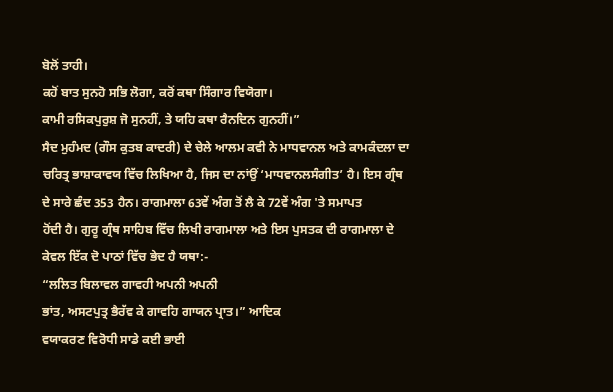ਬੋਲੋਂ ਤਾਹੀ।
ਕਹੋਂ ਬਾਤ ਸੁਨਹੋ ਸਭਿ ਲੋਗਾ, ਕਰੋਂ ਕਥਾ ਸਿੰਗਾਰ ਵਿਯੋਗਾ।
ਕਾਮੀ ਰਸਿਕਪੁਰੁਸ਼ ਜੋ ਸੁਨਹੀਂ, ਤੇ ਯਹਿ ਕਥਾ ਰੈਨਦਿਨ ਗੁਨਹੀਂ।”
ਸੈਦ ਮੁਹੰਮਦ (ਗੌਸ ਕੁਤਬ ਕਾਦਰੀ) ਦੇ ਚੇਲੇ ਆਲਮ ਕਵੀ ਨੇ ਮਾਧਵਾਨਲ ਅਤੇ ਕਾਮਕੰਦਲਾ ਦਾ
ਚਰਿਤ੍ਰ ਭਾਸ਼ਾਕਾਵਯ ਵਿੱਚ ਲਿਖਿਆ ਹੈ, ਜਿਸ ਦਾ ਨਾਂਉਂ ‘ਮਾਧਵਾਨਲਸੰਗੀਤ’ ਹੈ। ਇਸ ਗ੍ਰੰਥ
ਦੇ ਸਾਰੇ ਛੰਦ 353 ਹੈਨ। ਰਾਗਮਾਲਾ 63ਵੇਂ ਅੰਗ ਤੋਂ ਲੈ ਕੇ 72ਵੇਂ ਅੰਗ 'ਤੇ ਸਮਾਪਤ
ਹੋਂਦੀ ਹੈ। ਗੁਰੂ ਗ੍ਰੰਥ ਸਾਹਿਬ ਵਿੱਚ ਲਿਖੀ ਰਾਗਮਾਲਾ ਅਤੇ ਇਸ ਪੁਸਤਕ ਦੀ ਰਾਗਮਾਲਾ ਦੇ
ਕੇਵਲ ਇੱਕ ਦੋ ਪਾਠਾਂ ਵਿੱਚ ਭੇਦ ਹੈ ਯਥਾ:-
“ਲਲਿਤ ਬਿਲਾਵਲ ਗਾਵਹੀ ਅਪਨੀ ਅਪਨੀ
ਭਾਂਤ, ਅਸਟਪੁਤ੍ਰ ਭੈਰੱਵ ਕੇ ਗਾਵਹਿ ਗਾਯਨ ਪ੍ਰਾਤ।” ਆਦਿਕ
ਵਯਾਕਰਣ ਵਿਰੋਧੀ ਸਾਡੇ ਕਈ ਭਾਈ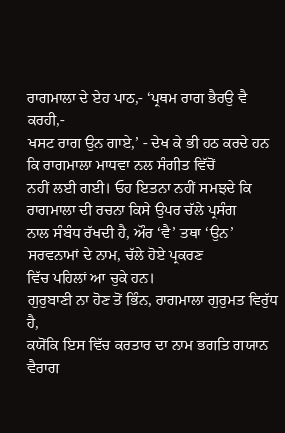ਰਾਗਮਾਲਾ ਦੇ ਏਹ ਪਾਠ,- ‘ਪ੍ਰਥਮ ਰਾਗ ਭੈਰਉ ਵੈ ਕਰਹੀ,-
ਖਸਟ ਰਾਗ ਉਨ ਗਾਏ,’ - ਦੇਖ ਕੇ ਭੀ ਹਠ ਕਰਦੇ ਹਨ ਕਿ ਰਾਗਮਾਲਾ ਮਾਧਵਾ ਨਲ ਸੰਗੀਤ ਵਿੱਚੋਂ
ਨਹੀਂ ਲਈ ਗਈ। ਓਹ ਇਤਨਾ ਨਹੀਂ ਸਮਝਦੇ ਕਿ ਰਾਗਮਾਲਾ ਦੀ ਰਚਨਾ ਕਿਸੇ ਉਪਰ ਚੱਲੇ ਪ੍ਰਸੰਗ
ਨਾਲ ਸੰਬੰਧ ਰੱਖਦੀ ਹੈ, ਔਰ ‘ਵੈ’ ਤਥਾ ‘ਉਨ’ ਸਰਵਨਾਮਾਂ ਦੇ ਨਾਮ, ਚੱਲੇ ਹੋਏ ਪ੍ਰਕਰਣ
ਵਿੱਚ ਪਹਿਲਾਂ ਆ ਚੁਕੇ ਹਨ।
ਗੁਰੁਬਾਣੀ ਨਾ ਹੋਣ ਤੋਂ ਭਿੰਨ, ਰਾਗਮਾਲਾ ਗੁਰੁਮਤ ਵਿਰੁੱਧ ਹੈ,
ਕਯੋਂਕਿ ਇਸ ਵਿੱਚ ਕਰਤਾਰ ਦਾ ਨਾਮ ਭਗਤਿ ਗਯਾਨ ਵੈਰਾਗ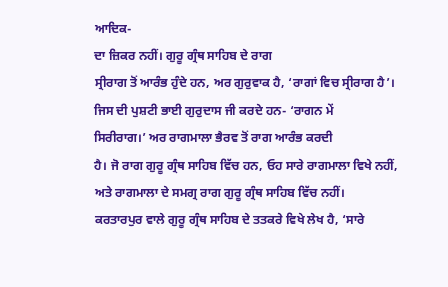ਆਦਿਕ-
ਦਾ ਜ਼ਿਕਰ ਨਹੀਂ। ਗੁਰੂ ਗ੍ਰੰਥ ਸਾਹਿਬ ਦੇ ਰਾਗ
ਸ੍ਰੀਰਾਗ ਤੋਂ ਆਰੰਭ ਹੁੰਦੇ ਹਨ, ਅਰ ਗੁਰੁਵਾਕ ਹੈ, ‘ਰਾਗਾਂ ਵਿਚ ਸ੍ਰੀਰਾਗ ਹੈ’।
ਜਿਸ ਦੀ ਪੁਸ਼ਟੀ ਭਾਈ ਗੁਰੁਦਾਸ ਜੀ ਕਰਦੇ ਹਨ- ‘ਰਾਗਨ ਮੇਂ
ਸਿਰੀਰਾਗ।’ ਅਰ ਰਾਗਮਾਲਾ ਭੈਰਵ ਤੋਂ ਰਾਗ ਆਰੰਭ ਕਰਦੀ
ਹੈ। ਜੋ ਰਾਗ ਗੁਰੂ ਗ੍ਰੰਥ ਸਾਹਿਬ ਵਿੱਚ ਹਨ, ਓਹ ਸਾਰੇ ਰਾਗਮਾਲਾ ਵਿਖੇ ਨਹੀਂ,
ਅਤੇ ਰਾਗਮਾਲਾ ਦੇ ਸਮਗ੍ਰ ਰਾਗ ਗੁਰੂ ਗ੍ਰੰਥ ਸਾਹਿਬ ਵਿੱਚ ਨਹੀਂ।
ਕਰਤਾਰਪੁਰ ਵਾਲੇ ਗੁਰੂ ਗ੍ਰੰਥ ਸਾਹਿਬ ਦੇ ਤਤਕਰੇ ਵਿਖੇ ਲੇਖ ਹੈ, ‘ਸਾਰੇ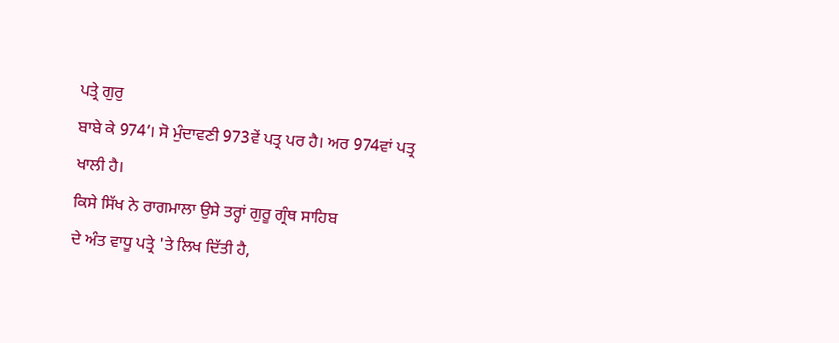ਪਤ੍ਰੇ ਗੁਰੁ
ਬਾਬੇ ਕੇ 974’। ਸੋ ਮੁੰਦਾਵਣੀ 973ਵੇਂ ਪਤ੍ਰ ਪਰ ਹੈ। ਅਰ 974ਵਾਂ ਪਤ੍ਰ ਖਾਲੀ ਹੈ।
ਕਿਸੇ ਸਿੱਖ ਨੇ ਰਾਗਮਾਲਾ ਉਸੇ ਤਰ੍ਹਾਂ ਗੁਰੂ ਗ੍ਰੰਥ ਸਾਹਿਬ
ਦੇ ਅੰਤ ਵਾਧੂ ਪਤ੍ਰੇ 'ਤੇ ਲਿਖ ਦਿੱਤੀ ਹੈ,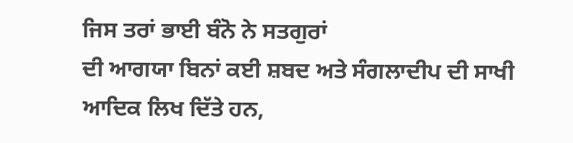ਜਿਸ ਤਰਾਂ ਭਾਈ ਬੰਨੋ ਨੇ ਸਤਗੁਰਾਂ
ਦੀ ਆਗਯਾ ਬਿਨਾਂ ਕਈ ਸ਼ਬਦ ਅਤੇ ਸੰਗਲਾਦੀਪ ਦੀ ਸਾਖੀ ਆਦਿਕ ਲਿਖ ਦਿੱਤੇ ਹਨ,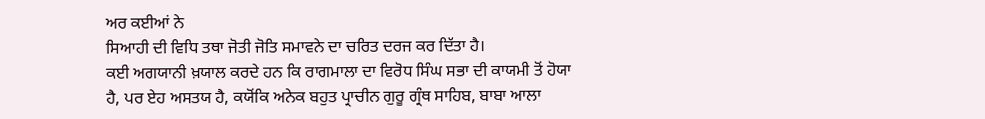ਅਰ ਕਈਆਂ ਨੇ
ਸਿਆਹੀ ਦੀ ਵਿਧਿ ਤਥਾ ਜੋਤੀ ਜੋਤਿ ਸਮਾਵਨੇ ਦਾ ਚਰਿਤ ਦਰਜ ਕਰ ਦਿੱਤਾ ਹੈ।
ਕਈ ਅਗਯਾਨੀ ਖ਼ਯਾਲ ਕਰਦੇ ਹਨ ਕਿ ਰਾਗਮਾਲਾ ਦਾ ਵਿਰੋਧ ਸਿੰਘ ਸਭਾ ਦੀ ਕਾਯਮੀ ਤੋਂ ਹੋਯਾ
ਹੈ, ਪਰ ਏਹ ਅਸਤਯ ਹੈ, ਕਯੋਂਕਿ ਅਨੇਕ ਬਹੁਤ ਪ੍ਰਾਚੀਨ ਗੁਰੂ ਗ੍ਰੰਥ ਸਾਹਿਬ, ਬਾਬਾ ਆਲਾ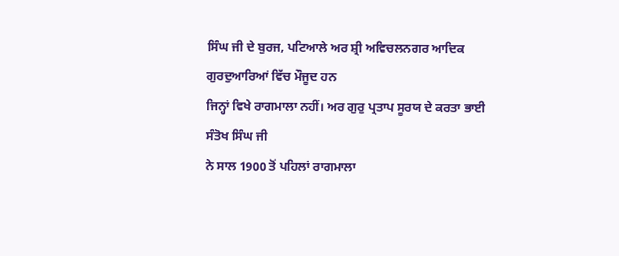ਸਿੰਘ ਜੀ ਦੇ ਬੁਰਜ, ਪਟਿਆਲੇ ਅਰ ਸ਼੍ਰੀ ਅਵਿਚਲਨਗਰ ਆਦਿਕ ਗੁਰਦੁਆਰਿਆਂ ਵਿੱਚ ਮੌਜੂਦ ਹਨ
ਜਿਨ੍ਹਾਂ ਵਿਖੇ ਰਾਗਮਾਲਾ ਨਹੀਂ। ਅਰ ਗੁਰੁ ਪ੍ਰਤਾਪ ਸੂਰਯ ਦੇ ਕਰਤਾ ਭਾਈ ਸੰਤੋਖ ਸਿੰਘ ਜੀ
ਨੇ ਸਾਲ 1900 ਤੋਂ ਪਹਿਲਾਂ ਰਾਗਮਾਲਾ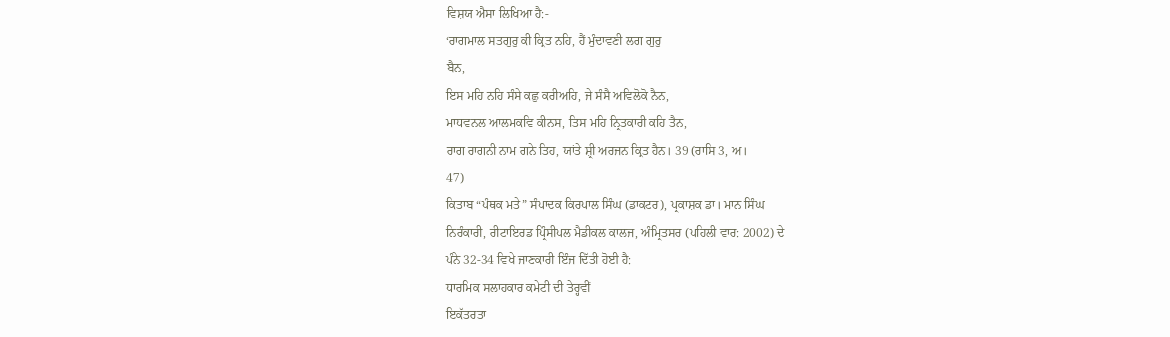ਵਿਸ਼ਯ ਐਸਾ ਲਿਖਿਆ ਹੈ:-
‘ਰਾਗਮਾਲ ਸਤਗੁਰੁ ਕੀ ਕ੍ਰਿਤ ਨਹਿ, ਹੈਂ ਮੁੰਦਾਵਣੀ ਲਗ ਗੁਰੁ
ਬੈਨ,
ਇਸ ਮਹਿ ਨਹਿ ਸੰਸੇ ਕਛੁ ਕਰੀਅਹਿ, ਜੇ ਸੰਸੈ ਅਵਿਲੋਕੋ ਨੈਨ,
ਮਾਧਵਨਲ ਆਲਮਕਵਿ ਕੀਨਸ, ਤਿਸ ਮਹਿ ਨ੍ਰਿਤਕਾਰੀ ਕਹਿ ਤੈਨ,
ਰਾਗ ਰਾਗਨੀ ਨਾਮ ਗਨੇ ਤਿਹ, ਯਾਂਤੇ ਸ਼੍ਰੀ ਅਰਜਨ ਕ੍ਰਿਤ ਹੈਨ। 39 (ਰਾਸਿ 3, ਅ।
47)
ਕਿਤਾਬ “ਪੰਥਕ ਮਤੇ” ਸੰਪਾਦਕ ਕਿਰਪਾਲ ਸਿੰਘ (ਡਾਕਟਰ), ਪ੍ਰਕਾਸ਼ਕ ਡਾ। ਮਾਨ ਸਿੰਘ
ਨਿਰੰਕਾਰੀ, ਰੀਟਾਇਰਡ ਪ੍ਰਿੰਸੀਪਲ ਮੈਡੀਕਲ ਕਾਲਜ, ਅੰਮ੍ਰਿਤਸਰ (ਪਹਿਲੀ ਵਾਰ: 2002) ਦੇ
ਪੰਨੇ 32-34 ਵਿਖੇ ਜਾਣਕਾਰੀ ਇੰਜ ਦਿੱਤੀ ਹੋਈ ਹੈ:
ਧਾਰਮਿਕ ਸਲਾਹਕਾਰ ਕਮੇਟੀ ਦੀ ਤੇਰ੍ਹਵੀਂ
ਇਕੱਤਰਤਾ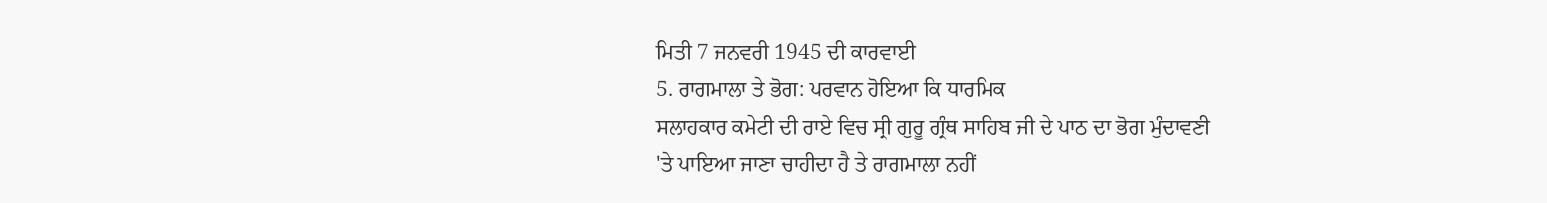ਮਿਤੀ 7 ਜਨਵਰੀ 1945 ਦੀ ਕਾਰਵਾਈ
5. ਰਾਗਮਾਲਾ ਤੇ ਭੋਗ: ਪਰਵਾਨ ਹੋਇਆ ਕਿ ਧਾਰਮਿਕ
ਸਲਾਹਕਾਰ ਕਮੇਟੀ ਦੀ ਰਾਏ ਵਿਚ ਸ੍ਰੀ ਗੁਰੂ ਗ੍ਰੰਥ ਸਾਹਿਬ ਜੀ ਦੇ ਪਾਠ ਦਾ ਭੋਗ ਮੁੰਦਾਵਣੀ
'ਤੇ ਪਾਇਆ ਜਾਣਾ ਚਾਹੀਦਾ ਹੈ ਤੇ ਰਾਗਮਾਲਾ ਨਹੀਂ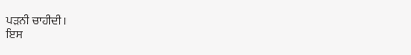ਪੜਨੀ ਚਾਹੀਦੀ।
ਇਸ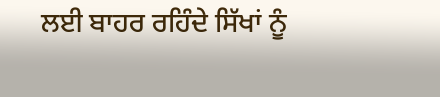ਲਈ ਬਾਹਰ ਰਹਿੰਦੇ ਸਿੱਖਾਂ ਨੂੰ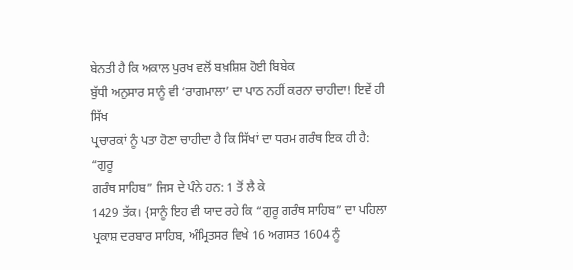ਬੇਨਤੀ ਹੈ ਕਿ ਅਕਾਲ ਪੁਰਖ ਵਲੋਂ ਬਖ਼ਸ਼ਿਸ਼ ਹੋਈ ਬਿਬੇਕ
ਬੁੱਧੀ ਅਨੁਸਾਰ ਸਾਨੂੰ ਵੀ ‘ਰਾਗਮਾਲਾ’ ਦਾ ਪਾਠ ਨਹੀਂ ਕਰਨਾ ਚਾਹੀਦਾ! ਇਵੇਂ ਹੀ ਸਿੱਖ
ਪ੍ਰਚਾਰਕਾਂ ਨੂੰ ਪਤਾ ਹੋਣਾ ਚਾਹੀਦਾ ਹੈ ਕਿ ਸਿੱਖਾਂ ਦਾ ਧਰਮ ਗਰੰਥ ਇਕ ਹੀ ਹੈ: “ਗੁਰੂ
ਗਰੰਥ ਸਾਹਿਬ” ਜਿਸ ਦੇ ਪੰਨੇ ਹਨ: 1 ਤੋਂ ਲੈ ਕੇ
1429 ਤੱਕ। {ਸਾਨੂੰ ਇਹ ਵੀ ਯਾਦ ਰਹੇ ਕਿ “ਗੁਰੂ ਗਰੰਥ ਸਾਹਿਬ” ਦਾ ਪਹਿਲਾ
ਪ੍ਰਕਾਸ਼ ਦਰਬਾਰ ਸਾਹਿਬ, ਅੰਮ੍ਰਿਤਸਰ ਵਿਖੇ 16 ਅਗਸਤ 1604 ਨੂੰ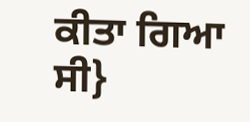ਕੀਤਾ ਗਿਆ ਸੀ}